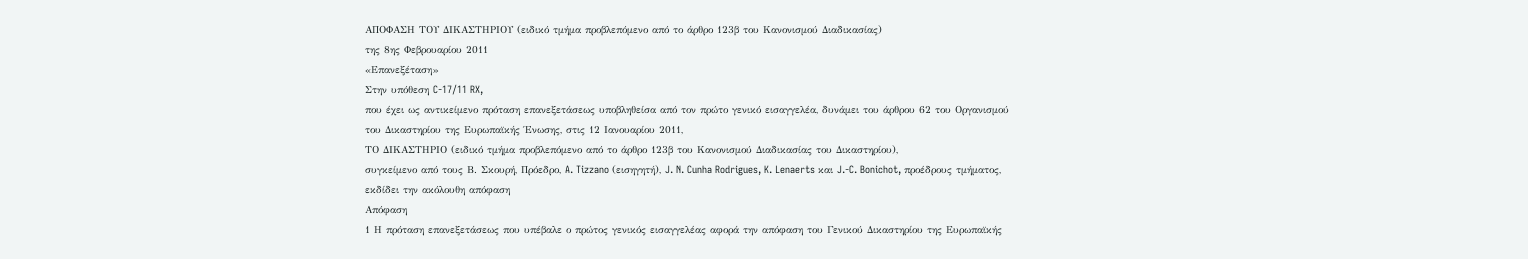ΑΠΟΦΑΣΗ ΤΟΥ ΔΙΚΑΣΤΗΡΙΟΥ (ειδικό τμήμα προβλεπόμενο από το άρθρο 123β του Κανονισμού Διαδικασίας)
της 8ης Φεβρουαρίου 2011
«Επανεξέταση»
Στην υπόθεση C‑17/11 RX,
που έχει ως αντικείμενο πρόταση επανεξετάσεως υποβληθείσα από τον πρώτο γενικό εισαγγελέα, δυνάμει του άρθρου 62 του Οργανισμού του Δικαστηρίου της Ευρωπαϊκής Ένωσης, στις 12 Ιανουαρίου 2011,
ΤΟ ΔΙΚΑΣΤΗΡΙΟ (ειδικό τμήμα προβλεπόμενο από το άρθρο 123β του Κανονισμού Διαδικασίας του Δικαστηρίου),
συγκείμενο από τους Β. Σκουρή, Πρόεδρο, A. Tizzano (εισηγητή), J. N. Cunha Rodrigues, K. Lenaerts και J.‑C. Bonichot, προέδρους τμήματος,
εκδίδει την ακόλουθη απόφαση
Απόφαση
1 Η πρόταση επανεξετάσεως που υπέβαλε ο πρώτος γενικός εισαγγελέας αφορά την απόφαση του Γενικού Δικαστηρίου της Ευρωπαϊκής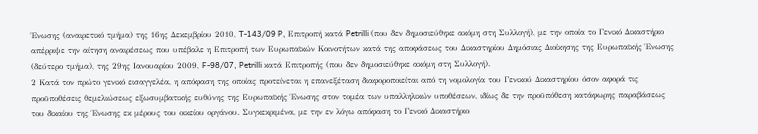Ένωσης (αναιρετικό τμήμα) της 16ης Δεκεμβρίου 2010, T‑143/09 P, Επιτροπή κατά Petrilli (που δεν δημοσιεύθηκε ακόμη στη Συλλογή), με την οποία το Γενικό Δικαστήριο απέρριψε την αίτηση αναιρέσεως που υπέβαλε η Επιτροπή των Ευρωπαϊκών Κοινοτήτων κατά της αποφάσεως του Δικαστηρίου Δημόσιας Διοίκησης της Ευρωπαϊκής Ένωσης (δεύτερο τμήμα), της 29ης Ιανουαρίου 2009, F‑98/07, Petrilli κατά Επιτροπής (που δεν δημοσιεύθηκε ακόμη στη Συλλογή).
2 Κατά τον πρώτο γενικό εισαγγελέα, η απόφαση της οποίας προτείνεται η επανεξέταση διαφοροποιείται από τη νομολογία του Γενικού Δικαστηρίου όσον αφορά τις προϋποθέσεις θεμελιώσεως εξωσυμβατικής ευθύνης της Ευρωπαϊκής Ένωσης στον τομέα των υπαλληλικών υποθέσεων, ιδίως δε την προϋπόθεση κατάφωρης παραβάσεως του δικαίου της Ένωσης εκ μέρους του οικείου οργάνου. Συγκεκριμένα, με την εν λόγω απόφαση το Γενικό Δικαστήριο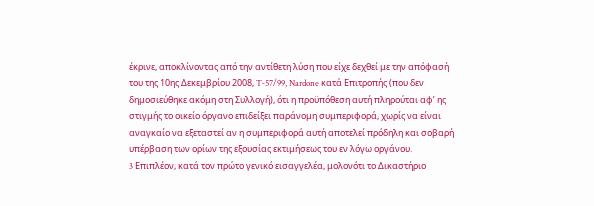έκρινε, αποκλίνοντας από την αντίθετη λύση που είχε δεχθεί με την απόφασή του της 10ης Δεκεμβρίου 2008, T‑57/99, Nardone κατά Επιτροπής (που δεν δημοσιεύθηκε ακόμη στη Συλλογή), ότι η προϋπόθεση αυτή πληρούται αφ’ ης στιγμής το οικείο όργανο επιδείξει παράνομη συμπεριφορά, χωρίς να είναι αναγκαίο να εξεταστεί αν η συμπεριφορά αυτή αποτελεί πρόδηλη και σοβαρή υπέρβαση των ορίων της εξουσίας εκτιμήσεως του εν λόγω οργάνου.
3 Eπιπλέον, κατά τον πρώτο γενικό εισαγγελέα, μολονότι το Δικαστήριο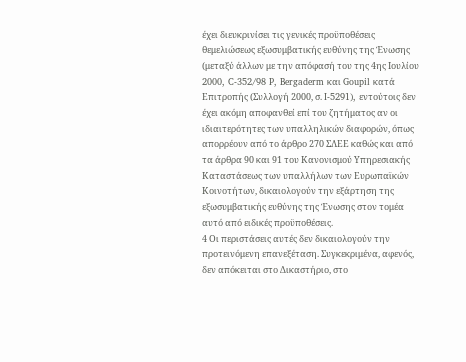έχει διευκρινίσει τις γενικές προϋποθέσεις θεμελιώσεως εξωσυμβατικής ευθύνης της Ένωσης (μεταξύ άλλων με την απόφασή του της 4ης Ιουλίου 2000, C‑352/98 P, Bergaderm και Goupil κατά Επιτροπής (Συλλογή 2000, σ. I‑5291), εντούτοις δεν έχει ακόμη αποφανθεί επί του ζητήματος αν οι ιδιαιτερότητες των υπαλληλικών διαφορών, όπως απορρέουν από το άρθρο 270 ΣΛΕΕ καθώς και από τα άρθρα 90 και 91 του Κανονισμού Υπηρεσιακής Καταστάσεως των υπαλλήλων των Ευρωπαϊκών Κοινοτήτων, δικαιολογούν την εξάρτηση της εξωσυμβατικής ευθύνης της Ένωσης στον τομέα αυτό από ειδικές προϋποθέσεις.
4 Οι περιστάσεις αυτές δεν δικαιολογούν την προτεινόμενη επανεξέταση. Συγκεκριμένα, αφενός, δεν απόκειται στο Δικαστήριο, στο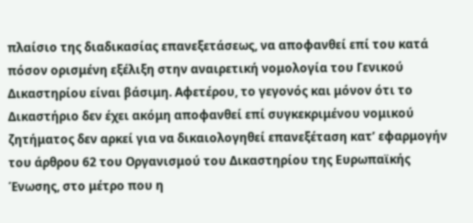πλαίσιο της διαδικασίας επανεξετάσεως, να αποφανθεί επί του κατά πόσον ορισμένη εξέλιξη στην αναιρετική νομολογία του Γενικού Δικαστηρίου είναι βάσιμη. Αφετέρου, το γεγονός και μόνον ότι το Δικαστήριο δεν έχει ακόμη αποφανθεί επί συγκεκριμένου νομικού ζητήματος δεν αρκεί για να δικαιολογηθεί επανεξέταση κατ’ εφαρμογήν του άρθρου 62 του Οργανισμού του Δικαστηρίου της Ευρωπαϊκής Ένωσης, στο μέτρο που η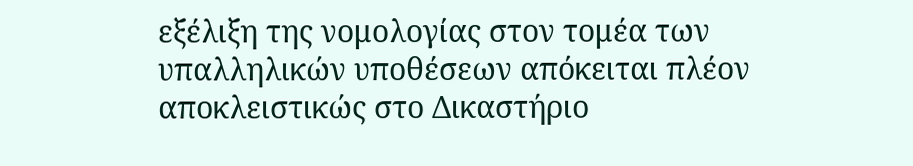εξέλιξη της νομολογίας στον τομέα των υπαλληλικών υποθέσεων απόκειται πλέον αποκλειστικώς στο Δικαστήριο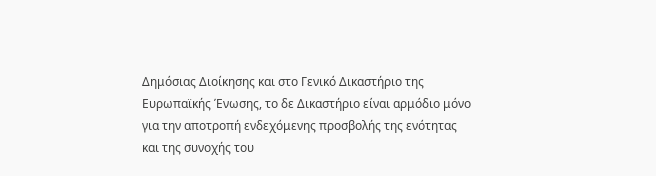Δημόσιας Διοίκησης και στο Γενικό Δικαστήριο της Ευρωπαϊκής Ένωσης, το δε Δικαστήριο είναι αρμόδιο μόνο για την αποτροπή ενδεχόμενης προσβολής της ενότητας και της συνοχής του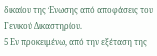δικαίου της Ένωσης από αποφάσεις του Γενικού Δικαστηρίου.
5 Εν προκειμένω, από την εξέταση της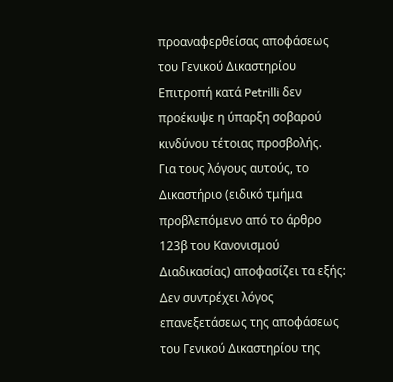προαναφερθείσας αποφάσεως του Γενικού Δικαστηρίου Επιτροπή κατά Petrilli δεν προέκυψε η ύπαρξη σοβαρού κινδύνου τέτοιας προσβολής.
Για τους λόγους αυτούς, το Δικαστήριο (ειδικό τμήμα προβλεπόμενο από το άρθρο 123β του Κανονισμού Διαδικασίας) αποφασίζει τα εξής:
Δεν συντρέχει λόγος επανεξετάσεως της αποφάσεως του Γενικού Δικαστηρίου της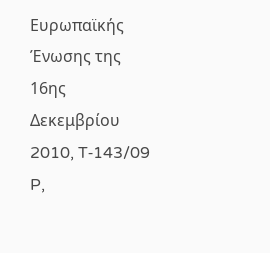Ευρωπαϊκής Ένωσης της 16ης Δεκεμβρίου 2010, T‑143/09 P,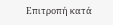Επιτροπή κατά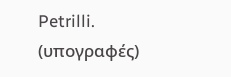Petrilli.
(υπογραφές)